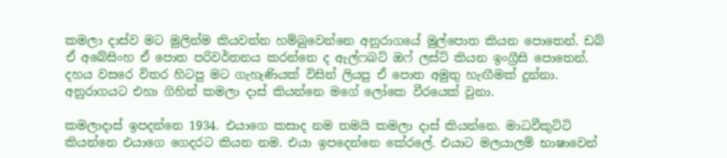කමලා දාස්ව මට මුලින්ම කියවන්න හම්බුවෙන්නෙ අනුරාගයේ මුල්පොත කියන පොතෙන්. ඩබ් ඒ අබේසිංහ ඒ පොත පරිවර්තනය කරන්නෙ ද ඇල්ෆබට් ඔෆ් ලස්ට් කියන ඉංග්‍රීසි පොතෙන්. දහය වසරෙ විතර හිටපු මට ගැහැණියක් විසින් ලියපු ඒ පොත අමුතු හැඟීමක් දුන්නා. අනුරාගයට එහා ගිහින් කමලා දාස් කියන්නෙ මගේ ලෝකෙ වීරයෙක් වුනා.

කමලාදාස් ඉපදන්නෙ 1934. එයාගෙ කසාද නම තමයි කමලා දාස් කියන්නෙ. මාධවීකුට්ටි කියන්නෙ එයාගෙ ගෙදරට කියන නම. එයා ඉපදෙන්නෙ කේරලේ. එයාට මලයාලම් භාෂාවෙන්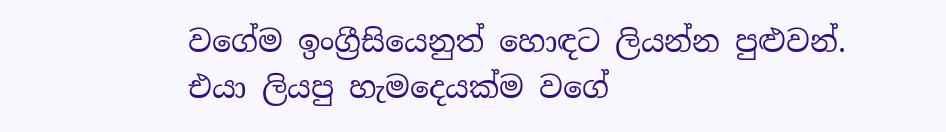වගේම ඉංග්‍රීසියෙනුත් හොඳට ලියන්න පුළුවන්. එයා ලියපු හැමදෙයක්ම වගේ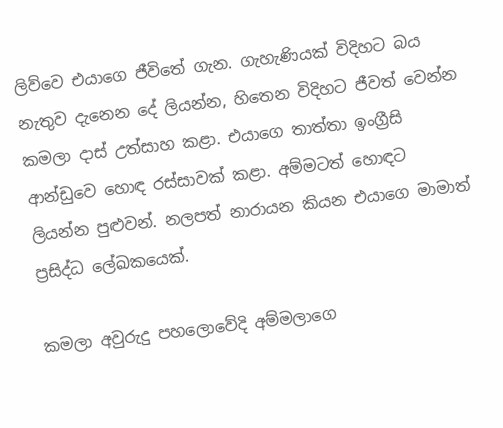ලිව්වෙ එයාගෙ ජීවිතේ ගැන. ගැහැණියක් විදිහට බය නැතුව දැනෙන දේ ලියන්න, හිතෙන විදිහට ජීවත් වෙන්න කමලා දාස් උත්සාහ කළා. එයාගෙ තාත්තා ඉංග්‍රීසි ආන්ඩුවෙ හොඳ රස්සාවක් කළා. අම්මටත් හොඳට ලියන්න පුළුවන්. නලපත් නාරායන කියන එයාගෙ මාමාත් ප්‍රසිද්ධ ලේඛකයෙක්.

කමලා අවුරුදු පහලොවේදි අම්මලාගෙ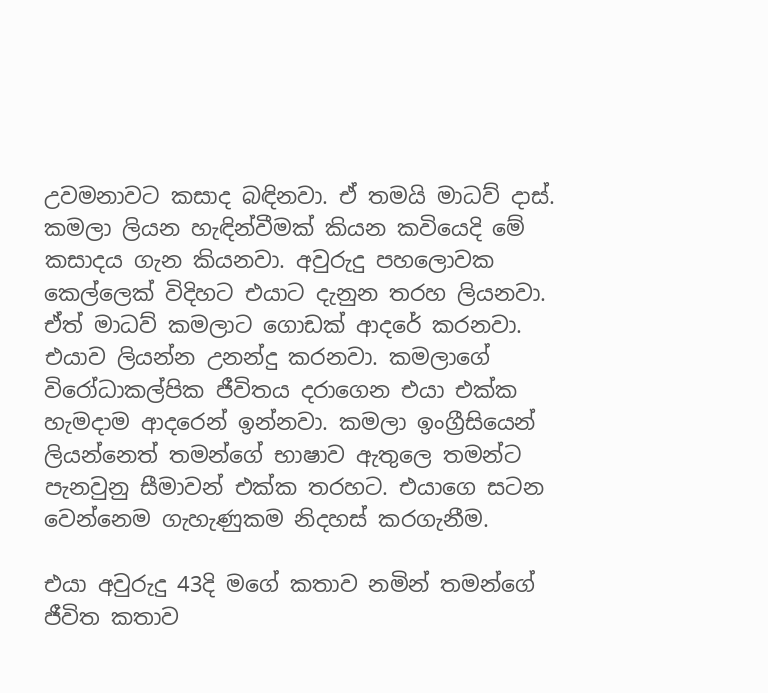උවමනාවට කසාද බඳිනවා. ඒ තමයි මාධව් දාස්. කමලා ලියන හැඳින්වීමක් කියන කවියෙදි මේ කසාදය ගැන කියනවා. අවුරුදු පහලොවක කෙල්ලෙක් විදිහට එයාට දැනුන තරහ ලියනවා. ඒත් මාධව් කමලාට ගොඩක් ආදරේ කරනවා. එයාව ලියන්න උනන්දු කරනවා. කමලාගේ විරෝධාකල්පික ජීවිතය දරාගෙන එයා එක්ක හැමදාම ආදරෙන් ඉන්නවා. කමලා ඉංග්‍රීසියෙන් ලියන්නෙත් තමන්ගේ භාෂාව ඇතුලෙ තමන්ට පැනවුනු සීමාවන් එක්ක තරහට. එයාගෙ සටන වෙන්නෙම ගැහැණුකම නිදහස් කරගැනීම.

එයා අවුරුදු 43දි මගේ කතාව නමින් තමන්ගේ ජීවිත කතාව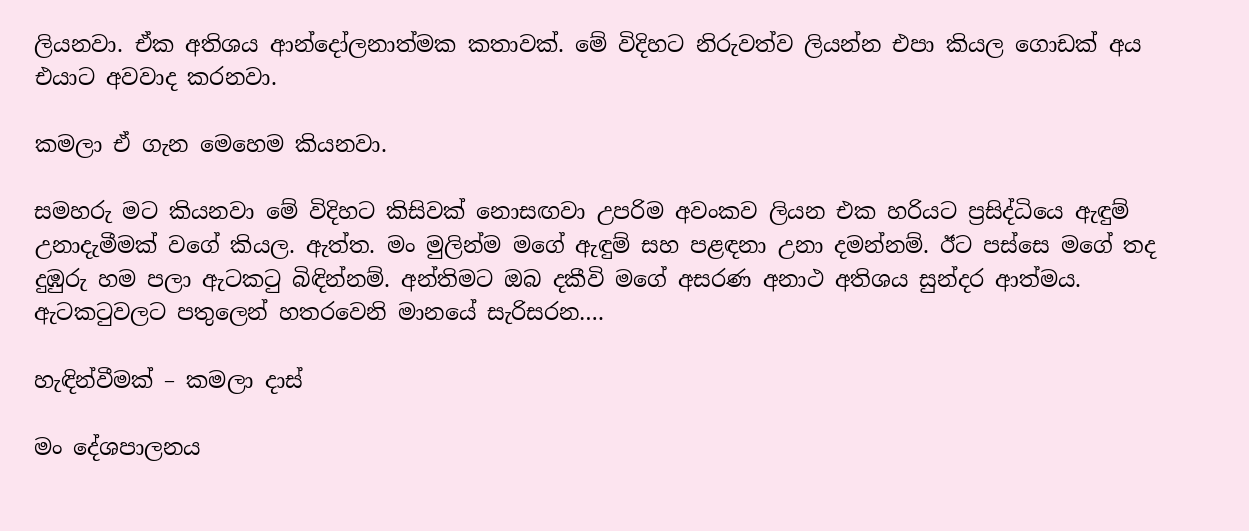ලියනවා. ඒක අතිශය ආන්දෝලනාත්මක කතාවක්. මේ විදිහට නිරුවත්ව ලියන්න එපා කියල ගොඩක් අය එයාට අවවාද කරනවා.

කමලා ඒ ගැන මෙහෙම කියනවා.

සමහරු මට කියනවා මේ විදිහට කිසිවක් නොසඟවා උපරිම අවංකව ලියන එක හරියට ප්‍රසිද්ධියෙ ඇඳුම් උනාදැමීමක් වගේ කියල. ඇත්ත. මං මුලින්ම මගේ ඇඳුම් සහ පළඳනා උනා දමන්නම්. ඊට පස්සෙ මගේ තද දුඹුරු හම පලා ඇටකටු බිඳින්නම්. අන්තිමට ඔබ දකීවි මගේ අසරණ අනාථ අතිශය සුන්දර ආත්මය. ඇටකටුවලට පතුලෙන් හතරවෙනි මානයේ සැරිසරන….

හැඳින්වීමක් – කමලා දාස්

මං දේශපාලනය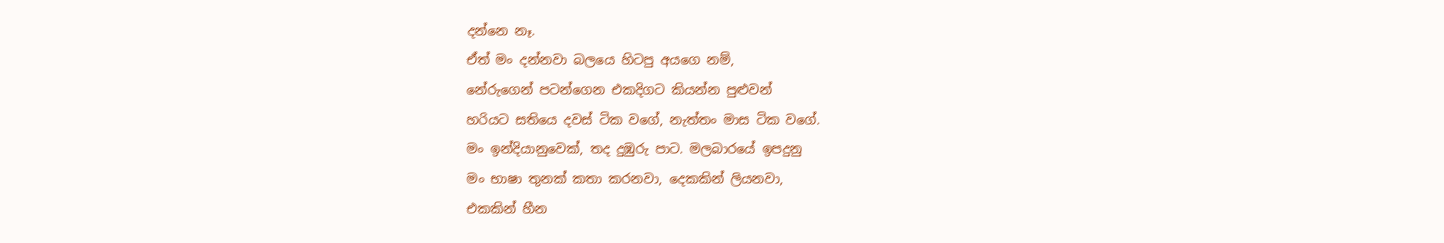දන්නෙ නෑ.
ඒත් මං දන්නවා බලයෙ හිටපු අයගෙ නම්,
නේරුගෙන් පටන්ගෙන එකදිගට කියන්න පුළුවන්
හරියට සතියෙ දවස් ටික වගේ, නැත්තං මාස ටික වගේ.
මං ඉන්දියානුවෙක්, තද දුඹුරු පාට. මලබාරයේ ඉපදුනු
මං භාෂා තුනක් කතා කරනවා, දෙකකින් ලියනවා,
එකකින් හීන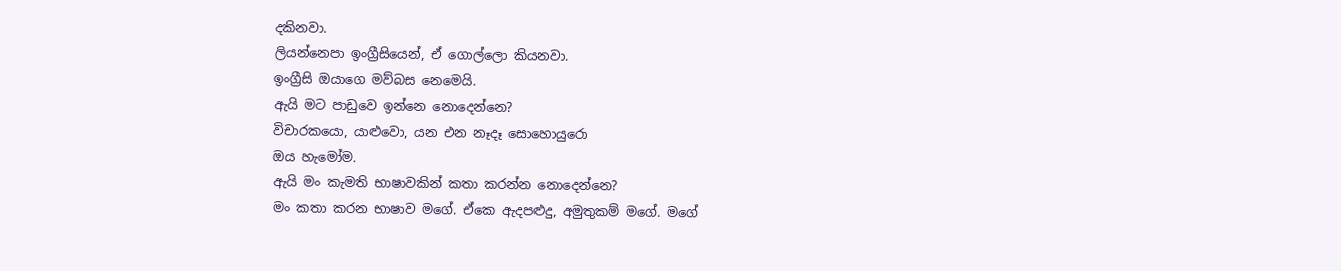දකිනවා.
ලියන්නෙපා ඉංග්‍රීසියෙන්, ඒ ගොල්ලො කියනවා.
ඉංග්‍රීසි ඔයාගෙ මව්බස නෙමෙයි.
ඇයි මට පාඩුවෙ ඉන්නෙ නොදෙන්නෙ?
විචාරකයො, යාළුවො, යන එන නෑදෑ සොහොයුරො
ඔය හැමෝම.
ඇයි මං කැමති භාෂාවකින් කතා කරන්න නොදෙන්නෙ?
මං කතා කරන භාෂාව මගේ. ඒකෙ ඇදපළුදු, අමුතුකම් මගේ. මගේ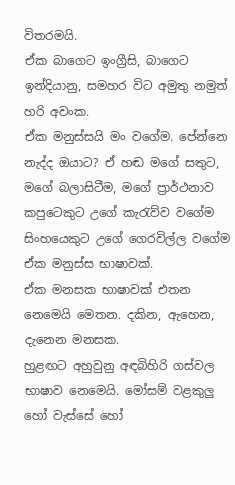විතරමයි.
ඒක බාගෙට ඉංග්‍රීසි, බාගෙට ඉන්දියානු, සමහර විට අමුතු නමුත් හරි අවංක.
ඒක මනුස්සයි මං වගේම. පේන්නෙ නැද්ද ඔයාට? ඒ හඬ මගේ සතුට, මගේ බලාසිටීම, මගේ ප්‍රාර්ථනාව
කපුටෙකුට උගේ කැරැව්ව වගේම සිංහයෙකුට උගේ ගෙරවිල්ල වගේම ඒක මනුස්ස භාෂාවක්.
ඒක මනසක භාෂාවක් එතන නෙමෙයි මෙතන. දකින, ඇහෙන, දැනෙන මනසක.
හුළඟට අහුවුනු අඳබිහිරි ගස්වල භාෂාව නෙමෙයි. මෝසම් වළකුලු හෝ වැස්සේ හෝ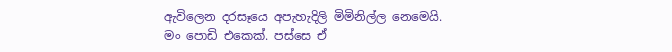ඇවිලෙන දරසෑයෙ අපැහැදිලි මිමිනිල්ල නෙමෙයි.
මං පොඩි එකෙක්. පස්සෙ ඒ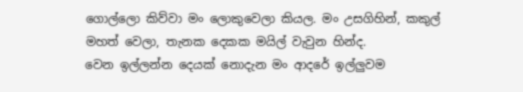ගොල්ලො කිව්වා මං ලොකුවෙලා කියල. මං උසගිහින්, කකුල් මහත් වෙලා, තැනක දෙකක මයිල් වැවුන හින්ද.
වෙන ඉල්ලන්න දෙයක් නොදැන මං ආදරේ ඉල්ලුවම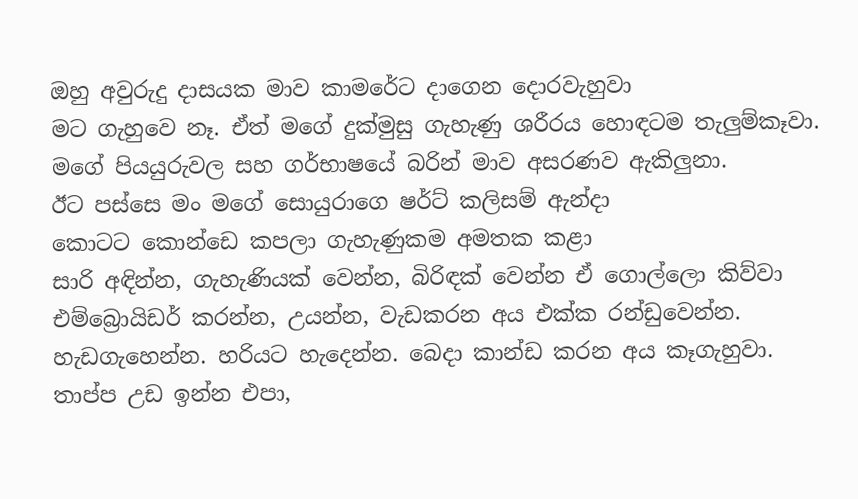ඔහු අවුරුදු දාසයක මාව කාමරේට දාගෙන දොරවැහුවා
මට ගැහුවෙ නෑ. ඒත් මගේ දුක්මුසු ගැහැණු ශරීරය හොඳටම තැලුම්කෑවා.
මගේ පියයුරුවල සහ ගර්භාෂයේ බරින් මාව අසරණව ඇකිලුනා.
ඊට පස්සෙ මං මගේ සොයුරාගෙ ෂර්ට් කලිසම් ඇන්දා
කොටට කොන්ඩෙ කපලා ගැහැණුකම අමතක කළා
සාරි අඳින්න, ගැහැණියක් වෙන්න, බිරිඳක් වෙන්න ඒ ගොල්ලො කිව්වා
එම්බ්‍රොයිඩර් කරන්න, උයන්න, වැඩකරන අය එක්ක රන්ඩුවෙන්න.
හැඩගැහෙන්න. හරියට හැදෙන්න. බෙදා කාන්ඩ කරන අය කෑගැහුවා.
තාප්ප උඩ ඉන්න එපා,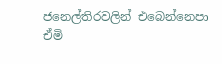ජනෙල්තිරවලින් එබෙන්නෙපා
ඒමි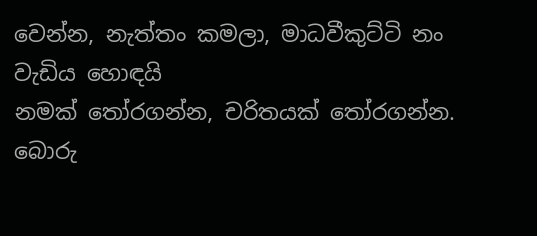වෙන්න, නැත්තං කමලා, මාධවීකුට්ටි නං වැඩිය හොඳයි
නමක් තෝරගන්න, චරිතයක් තෝරගන්න.
බොරු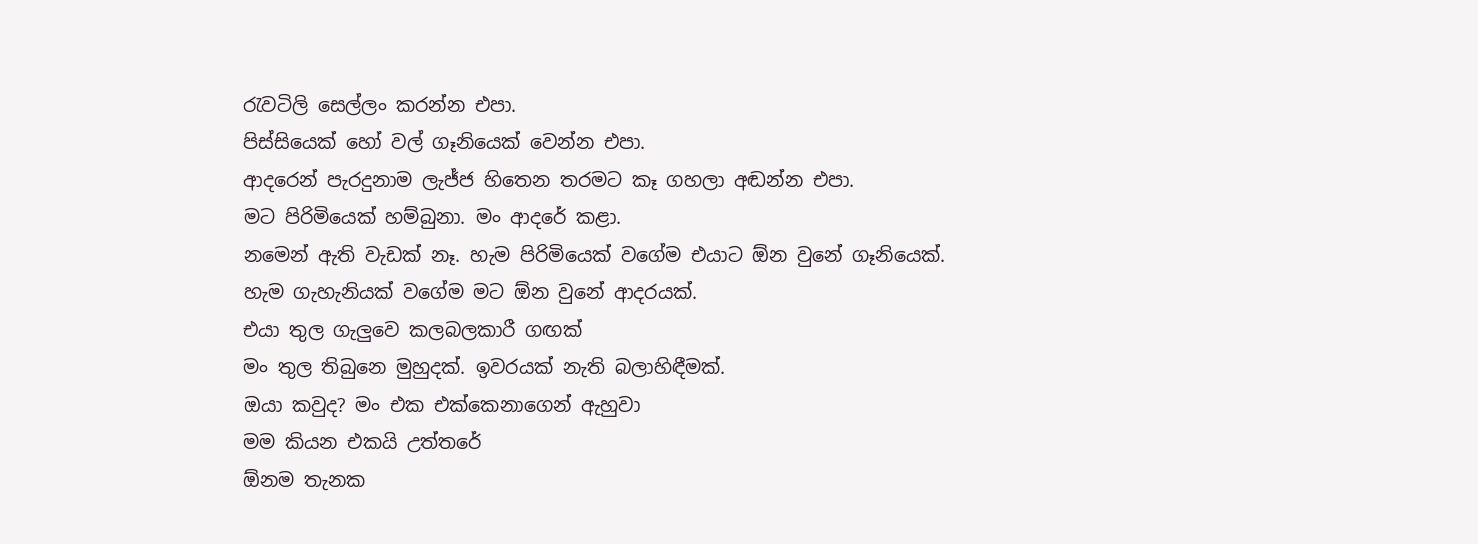රැවටිලි සෙල්ලං කරන්න එපා.
පිස්සියෙක් හෝ වල් ගෑනියෙක් වෙන්න එපා.
ආදරෙන් පැරදුනාම ලැජ්ජ හිතෙන තරමට කෑ ගහලා අඬන්න එපා.
මට පිරිමියෙක් හම්බුනා. මං ආදරේ කළා.
නමෙන් ඇති වැඩක් නෑ. හැම පිරිමියෙක් වගේම එයාට ඕන වුනේ ගෑනියෙක්.
හැම ගැහැනියක් වගේම මට ඕන වුනේ ආදරයක්.
එයා තුල ගැලුවෙ කලබලකාරී ගඟක්
මං තුල තිබුනෙ මුහුදක්. ඉවරයක් නැති බලාහිඳීමක්.
ඔයා කවුද? මං එක එක්කෙනාගෙන් ඇහුවා
මම කියන එකයි උත්තරේ
ඕනම තැනක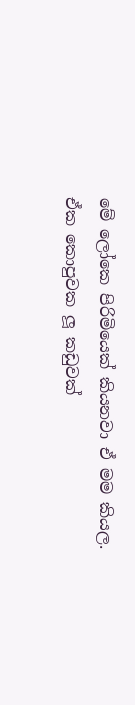මේ ලෝකෙ පිරිමියෙක් කියනවා ඒ මම කියල.
ඒක කොපුවක ලූ කඩුවක්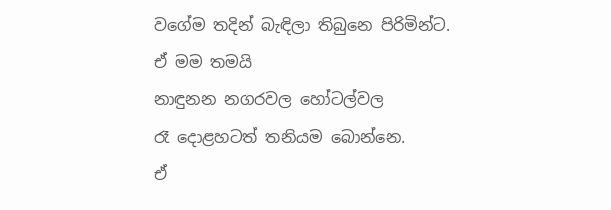වගේම තදින් බැඳිලා තිබුනෙ පිරිමින්ට.
ඒ මම තමයි
නාඳුනන නගරවල හෝටල්වල
රෑ දොළහටත් තනියම බොන්නෙ.
ඒ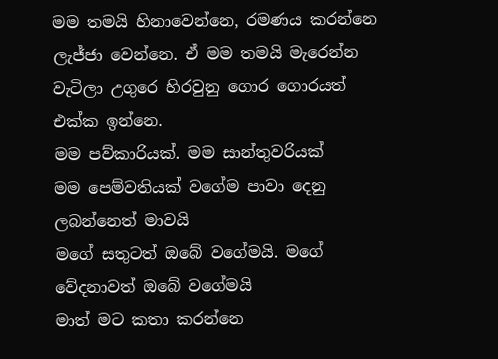මම තමයි හිනාවෙන්නෙ, රමණය කරන්නෙ
ලැජ්ජා වෙන්නෙ. ඒ මම තමයි මැරෙන්න වැටිලා උගුරෙ හිරවුනු ගොර ගොරයත් එක්ක ඉන්නෙ.
මම පව්කාරියක්. මම සාන්තුවරියක්
මම පෙම්වතියක් වගේම පාවා දෙනු ලබන්නෙත් මාවයි
මගේ සතුටත් ඔබේ වගේමයි. මගේ වේදනාවත් ඔබේ වගේමයි
මාත් මට කතා කරන්නෙ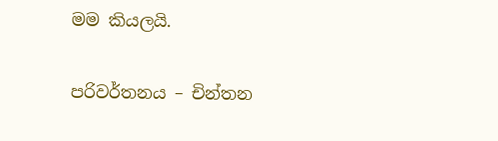මම කියලයි.


පරිවර්තනය – චින්තන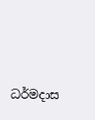ධර්මදාස